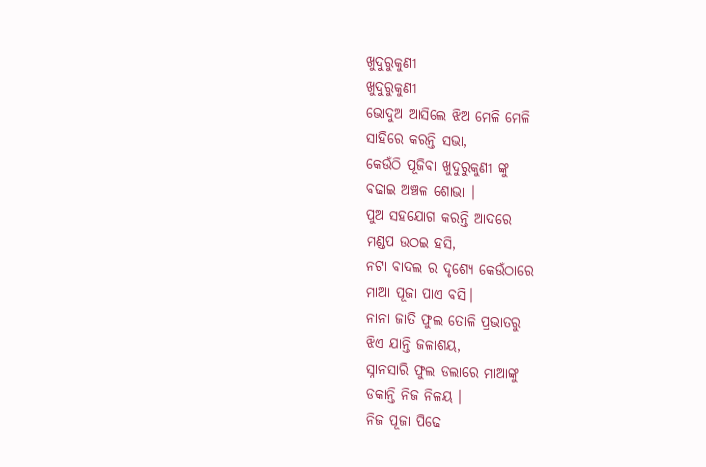ଖୁଦୁରୁକୁଣୀ
ଖୁଦୁରୁକୁଣୀ
ଭୋଦୁଅ ଆସିଲେ ଝିଅ ମେଳି ମେଳି
ସାହିରେ କରନ୍ତି ସଭା,
କେଉଁଠି ପୂଜିବା ଖୁଦୁରୁକୁଣୀ ଙ୍କୁ
ବଢାଇ ଅଞ୍ଚଳ ଶୋଭା ।
ପୁଅ ସହଯୋଗ କରନ୍ତି ଆଦରେ
ମଣ୍ଡପ ଉଠଇ ହସି,
ନଟା ବାଦଲ ର ଦୃଶ୍ୟେ କେଉଁଠାରେ
ମାଆ ପୂଜା ପାଏ ବସି।
ନାନା ଜାତି ଫୁଲ ତୋଳି ପ୍ରଭାତରୁ
ଝିଏ ଯାନ୍ତି ଜଳାଶୟ,
ସ୍ନାନସାରି ଫୁଲ ଡଲାରେ ମାଆଙ୍କୁ
ଡକାନ୍ତି ନିଜ ନିଳୟ ।
ନିଜ ପୂଜା ପିଢେ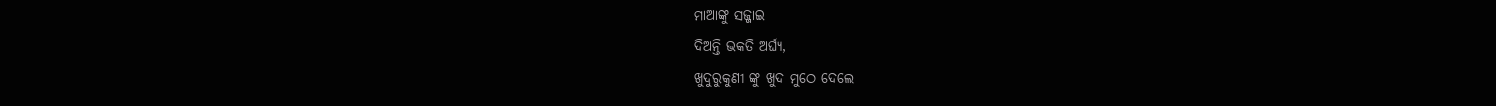ମାଆଙ୍କୁ ସଜ୍ଜାଇ
ଦିଅନ୍ତି ଭକତି ଅର୍ଘ୍ୟ,
ଖୁଦୁରୁକୁଣୀ ଙ୍କୁ ଖୁଦ ମୁଠେ ଦେଲେ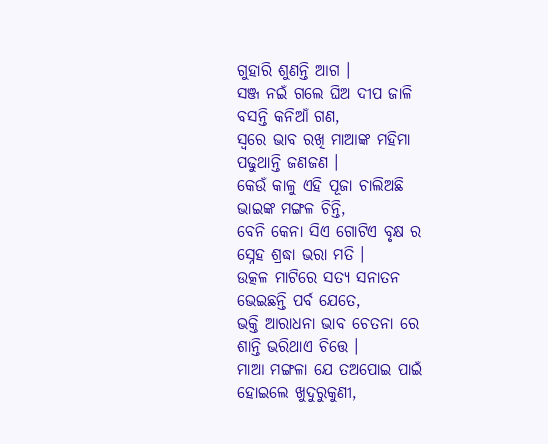ଗୁହାରି ଶୁଣନ୍ତି ଆଗ ।
ସଞ୍ଜ ନଇଁ ଗଲେ ଘିଅ ଦୀପ ଜାଳି
ବସନ୍ତି କନିଆଁ ଗଣ,
ସ୍ଵରେ ଭାବ ରଖି ମାଆଙ୍କ ମହିମା
ପଢୁଥାନ୍ତି ଜଣଜଣ ।
କେଉଁ କାଳୁ ଏହି ପୂଜା ଚାଲିଅଛି
ଭାଇଙ୍କ ମଙ୍ଗଳ ଚିନ୍ତି,
ବେନି କେନା ସିଏ ଗୋଟିଏ ବୃକ୍ଷ ର
ସ୍ନେହ ଶ୍ରଦ୍ଧା ଭରା ମତି ।
ଉତ୍କଳ ମାଟିରେ ସତ୍ୟ ସନାତନ
ଭେଇଛନ୍ତି ପର୍ବ ଯେତେ,
ଭକ୍ତି ଆରାଧନା ଭାବ ଚେତନା ରେ
ଶାନ୍ତି ଭରିଥାଏ ଚିତ୍ତେ ।
ମାଆ ମଙ୍ଗଳା ଯେ ତଅପୋଇ ପାଇଁ
ହୋଇଲେ ଖୁଦୁରୁକୁଣୀ,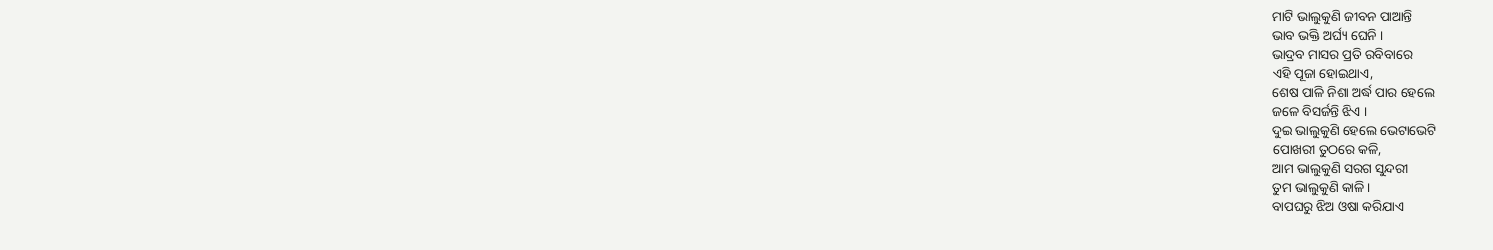ମାଟି ଭାଲୁକୁଣି ଜୀବନ ପାଆନ୍ତି
ଭାବ ଭକ୍ତି ଅର୍ଘ୍ୟ ଘେନି ।
ଭାଦ୍ରବ ମାସର ପ୍ରତି ରବିବାରେ
ଏହି ପୂଜା ହୋଇଥାଏ,
ଶେଷ ପାଳି ନିଶା ଅର୍ଦ୍ଧ ପାର ହେଲେ
ଜଳେ ବିସର୍ଜନ୍ତି ଝିଏ ।
ଦୁଇ ଭାଲୁକୁଣି ହେଲେ ଭେଟାଭେଟି
ପୋଖରୀ ତୁଠରେ କଳି,
ଆମ ଭାଲୁକୁଣି ସରଗ ସୁନ୍ଦରୀ
ତୁମ ଭାଲୁକୁଣି କାଳି ।
ବାପଘରୁ ଝିଅ ଓଷା କରିଯାଏ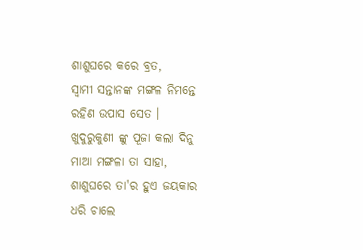ଶାଶୁଘରେ କରେ ବ୍ରତ,
ସ୍ଵାମୀ ସନ୍ତାନଙ୍କ ମଙ୍ଗଳ ନିମନ୍ତେ
ରହିଣ ଉପାସ ସେତ ।
ଖୁଦୁରୁକୁଣୀ ଙ୍କୁ ପୂଜା କଲା ଦିନୁ
ମାଆ ମଙ୍ଗଳା ତା ସାହା,
ଶାଶୁଘରେ ତା'ର ହୁଏ ଜୟକାର
ଧରି ଚାଲେ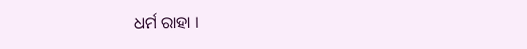ଧର୍ମ ରାହା ।